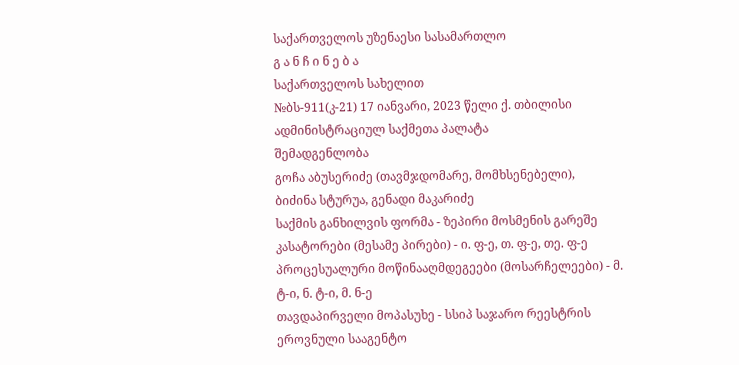საქართველოს უზენაესი სასამართლო
გ ა ნ ჩ ი ნ ე ბ ა
საქართველოს სახელით
№ბს-911(კ-21) 17 იანვარი, 2023 წელი ქ. თბილისი
ადმინისტრაციულ საქმეთა პალატა
შემადგენლობა
გოჩა აბუსერიძე (თავმჯდომარე, მომხსენებელი),
ბიძინა სტურუა, გენადი მაკარიძე
საქმის განხილვის ფორმა - ზეპირი მოსმენის გარეშე
კასატორები (მესამე პირები) - ი. ფ-ე, თ. ფ-ე, თე. ფ-ე
პროცესუალური მოწინააღმდეგეები (მოსარჩელეები) - მ. ტ-ი, ნ. ტ-ი, მ. ნ-ე
თავდაპირველი მოპასუხე - სსიპ საჯარო რეესტრის ეროვნული სააგენტო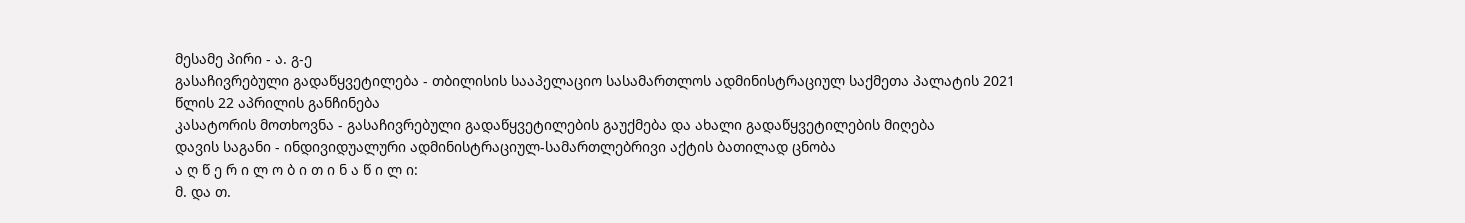მესამე პირი - ა. გ-ე
გასაჩივრებული გადაწყვეტილება - თბილისის სააპელაციო სასამართლოს ადმინისტრაციულ საქმეთა პალატის 2021 წლის 22 აპრილის განჩინება
კასატორის მოთხოვნა - გასაჩივრებული გადაწყვეტილების გაუქმება და ახალი გადაწყვეტილების მიღება
დავის საგანი - ინდივიდუალური ადმინისტრაციულ-სამართლებრივი აქტის ბათილად ცნობა
ა ღ წ ე რ ი ლ ო ბ ი თ ი ნ ა წ ი ლ ი:
მ. და თ.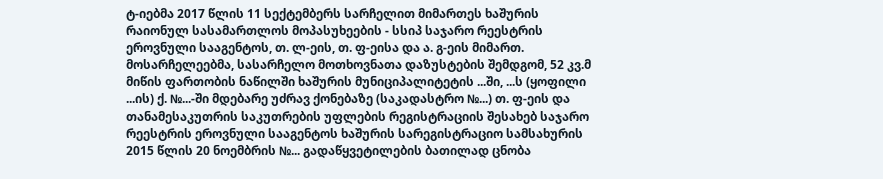ტ-იებმა 2017 წლის 11 სექტემბერს სარჩელით მიმართეს ხაშურის რაიონულ სასამართლოს მოპასუხეების - სსიპ საჯარო რეესტრის ეროვნული სააგენტოს, თ. ლ-ეის, თ. ფ-ეისა და ა. გ-ეის მიმართ.
მოსარჩელეებმა, სასარჩელო მოთხოვნათა დაზუსტების შემდგომ, 52 კვ.მ მიწის ფართობის ნაწილში ხაშურის მუნიციპალიტეტის ...ში, ...ს (ყოფილი ...ის) ქ. №...-ში მდებარე უძრავ ქონებაზე (საკადასტრო №...) თ. ფ-ეის და თანამესაკუთრის საკუთრების უფლების რეგისტრაციის შესახებ საჯარო რეესტრის ეროვნული სააგენტოს ხაშურის სარეგისტრაციო სამსახურის 2015 წლის 20 ნოემბრის №... გადაწყვეტილების ბათილად ცნობა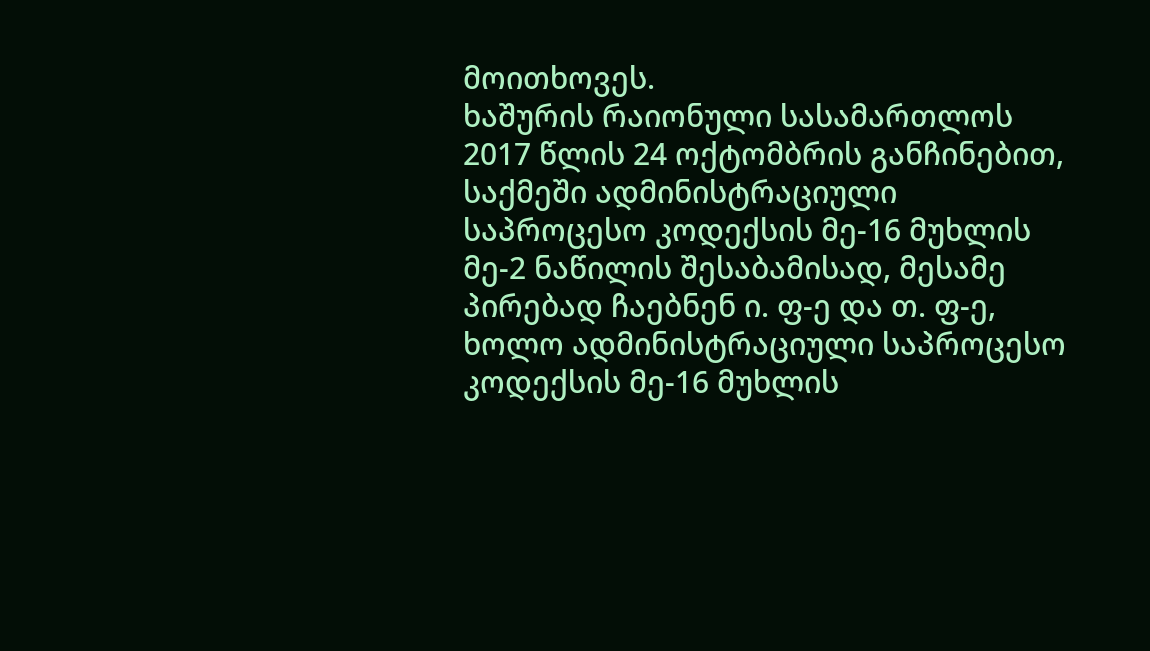მოითხოვეს.
ხაშურის რაიონული სასამართლოს 2017 წლის 24 ოქტომბრის განჩინებით, საქმეში ადმინისტრაციული საპროცესო კოდექსის მე-16 მუხლის მე-2 ნაწილის შესაბამისად, მესამე პირებად ჩაებნენ ი. ფ-ე და თ. ფ-ე, ხოლო ადმინისტრაციული საპროცესო კოდექსის მე-16 მუხლის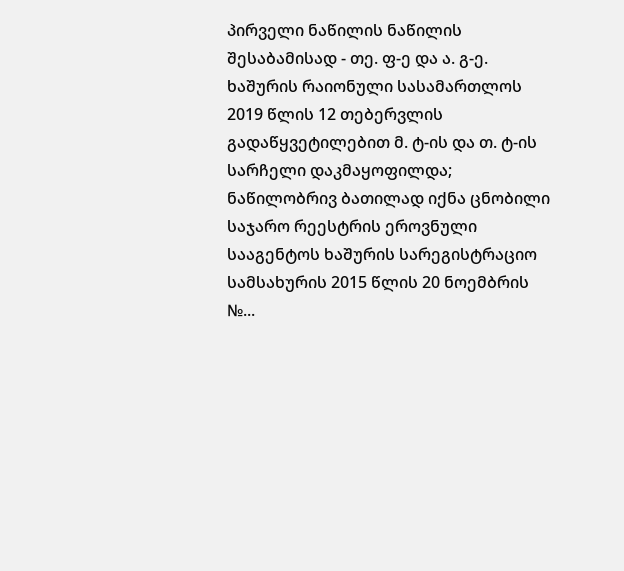პირველი ნაწილის ნაწილის შესაბამისად - თე. ფ-ე და ა. გ-ე.
ხაშურის რაიონული სასამართლოს 2019 წლის 12 თებერვლის გადაწყვეტილებით მ. ტ-ის და თ. ტ-ის სარჩელი დაკმაყოფილდა; ნაწილობრივ ბათილად იქნა ცნობილი საჯარო რეესტრის ეროვნული სააგენტოს ხაშურის სარეგისტრაციო სამსახურის 2015 წლის 20 ნოემბრის №...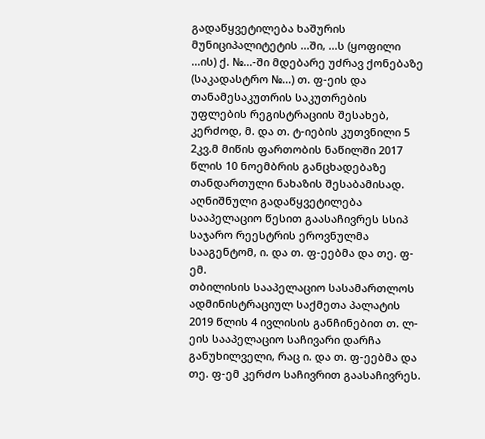გადაწყვეტილება ხაშურის მუნიციპალიტეტის ...ში, ...ს (ყოფილი ...ის) ქ. №...-ში მდებარე უძრავ ქონებაზე (საკადასტრო №...) თ. ფ-ეის და თანამესაკუთრის საკუთრების უფლების რეგისტრაციის შესახებ, კერძოდ, მ. და თ. ტ-იების კუთვნილი 5 2კვ.მ მიწის ფართობის ნაწილში 2017 წლის 10 ნოემბრის განცხადებაზე თანდართული ნახაზის შესაბამისად. აღნიშნული გადაწყვეტილება სააპელაციო წესით გაასაჩივრეს სსიპ საჯარო რეესტრის ეროვნულმა სააგენტომ, ი. და თ. ფ-ეებმა და თე. ფ-ემ.
თბილისის სააპელაციო სასამართლოს ადმინისტრაციულ საქმეთა პალატის 2019 წლის 4 ივლისის განჩინებით თ. ლ-ეის სააპელაციო საჩივარი დარჩა განუხილველი, რაც ი. და თ. ფ-ეებმა და თე. ფ-ემ კერძო საჩივრით გაასაჩივრეს.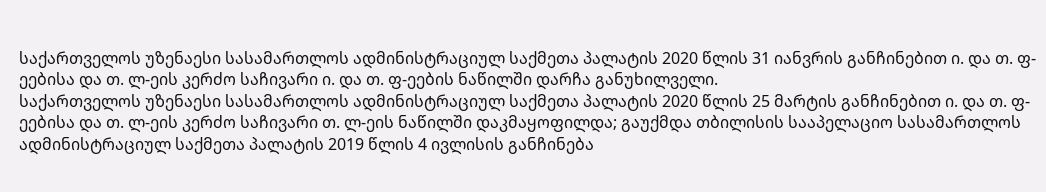საქართველოს უზენაესი სასამართლოს ადმინისტრაციულ საქმეთა პალატის 2020 წლის 31 იანვრის განჩინებით ი. და თ. ფ-ეებისა და თ. ლ-ეის კერძო საჩივარი ი. და თ. ფ-ეების ნაწილში დარჩა განუხილველი.
საქართველოს უზენაესი სასამართლოს ადმინისტრაციულ საქმეთა პალატის 2020 წლის 25 მარტის განჩინებით ი. და თ. ფ-ეებისა და თ. ლ-ეის კერძო საჩივარი თ. ლ-ეის ნაწილში დაკმაყოფილდა; გაუქმდა თბილისის სააპელაციო სასამართლოს ადმინისტრაციულ საქმეთა პალატის 2019 წლის 4 ივლისის განჩინება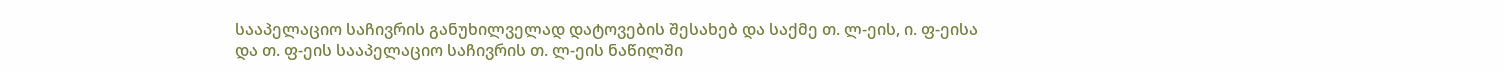სააპელაციო საჩივრის განუხილველად დატოვების შესახებ და საქმე თ. ლ-ეის, ი. ფ-ეისა და თ. ფ-ეის სააპელაციო საჩივრის თ. ლ-ეის ნაწილში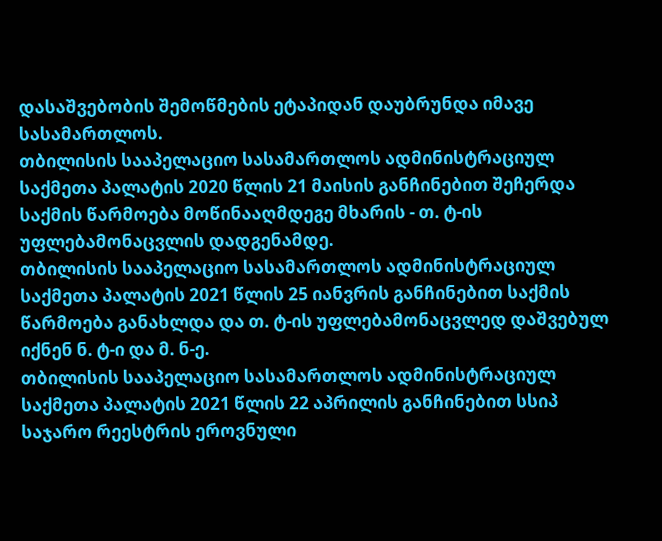დასაშვებობის შემოწმების ეტაპიდან დაუბრუნდა იმავე სასამართლოს.
თბილისის სააპელაციო სასამართლოს ადმინისტრაციულ საქმეთა პალატის 2020 წლის 21 მაისის განჩინებით შეჩერდა საქმის წარმოება მოწინააღმდეგე მხარის - თ. ტ-ის უფლებამონაცვლის დადგენამდე.
თბილისის სააპელაციო სასამართლოს ადმინისტრაციულ საქმეთა პალატის 2021 წლის 25 იანვრის განჩინებით საქმის წარმოება განახლდა და თ. ტ-ის უფლებამონაცვლედ დაშვებულ იქნენ ნ. ტ-ი და მ. ნ-ე.
თბილისის სააპელაციო სასამართლოს ადმინისტრაციულ საქმეთა პალატის 2021 წლის 22 აპრილის განჩინებით სსიპ საჯარო რეესტრის ეროვნული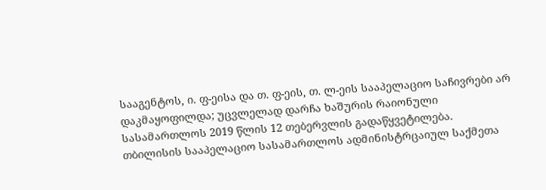სააგენტოს, ი. ფ-ეისა და თ. ფ-ეის, თ. ლ-ეის სააპელაციო საჩივრები არ დაკმაყოფილდა; უცვლელად დარჩა ხაშურის რაიონული სასამართლოს 2019 წლის 12 თებერვლის გადაწყვეტილება.
თბილისის სააპელაციო სასამართლოს ადმინისტრცაიულ საქმეთა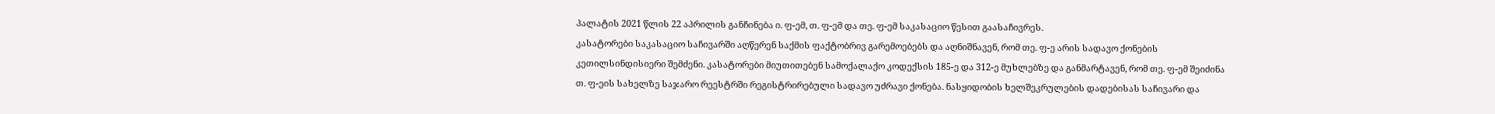პალატის 2021 წლის 22 აპრილის განჩინება ი. ფ-ემ, თ. ფ-ემ და თე. ფ-ემ საკასაციო წესით გაასაჩივრეს.
კასატორები საკასაციო საჩივარში აღწერენ საქმის ფაქტობრივ გარემოებებს და აღნიშნავენ, რომ თე. ფ-ე არის სადავო ქონების კეთილსინდისიერი შემძენი. კასატორები მიუთითებენ სამოქალაქო კოდექსის 185-ე და 312-ე მუხლებზე და განმარტავენ, რომ თე. ფ-ემ შეიძინა თ. ფ-ეის სახელზე საჯარო რეესტრში რეგისტრირებული სადავო უძრავი ქონება. ნასყიდობის ხელშეკრულების დადებისას საჩივარი და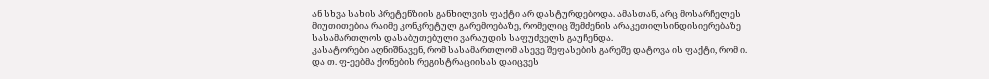ან სხვა სახის პრეტენზიის განხილვის ფაქტი არ დასტურდებოდა. ამასთან, არც მოსარჩელეს მიუთითებია რაიმე კონკრეტულ გარემოებაზე, რომელიც შემძენის არაკეთილსინდისიერებაზე სასამართლოს დასაბუთებული ვარაუდის საფუძველს გაუჩენდა.
კასატორები აღნიშნავენ, რომ სასამართლომ ასევე შეფასების გარეშე დატოვა ის ფაქტი, რომ ი. და თ. ფ-ეებმა ქონების რეგისტრაციისას დაიცვეს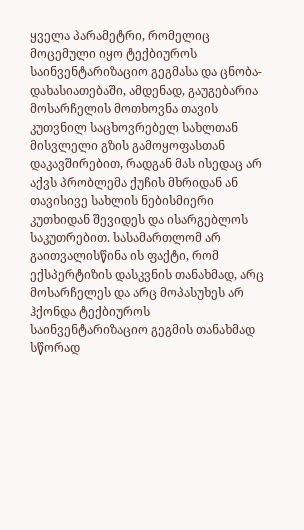ყველა პარამეტრი, რომელიც მოცემული იყო ტექბიუროს საინვენტარიზაციო გეგმასა და ცნობა-დახასიათებაში, ამდენად, გაუგებარია მოსარჩელის მოთხოვნა თავის კუთვნილ საცხოვრებელ სახლთან მისვლელი გზის გამოყოფასთან დაკავშირებით, რადგან მას ისედაც არ აქვს პრობლემა ქუჩის მხრიდან ან თავისივე სახლის ნებისმიერი კუთხიდან შევიდეს და ისარგებლოს საკუთრებით. სასამართლომ არ გაითვალისწინა ის ფაქტი, რომ ექსპერტიზის დასკვნის თანახმად, არც მოსარჩელეს და არც მოპასუხეს არ ჰქონდა ტექბიუროს საინვენტარიზაციო გეგმის თანახმად სწორად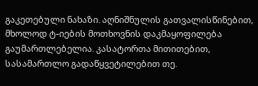გაკეთებული ნახაზი. აღნიშნულის გათვალისწინებით, მხოლოდ ტ-იების მოთხოვნის დაკმაყოფილება გაუმართლებელია. კასატორთა მითითებით, სასამართლო გადაწყვეტილებით თე.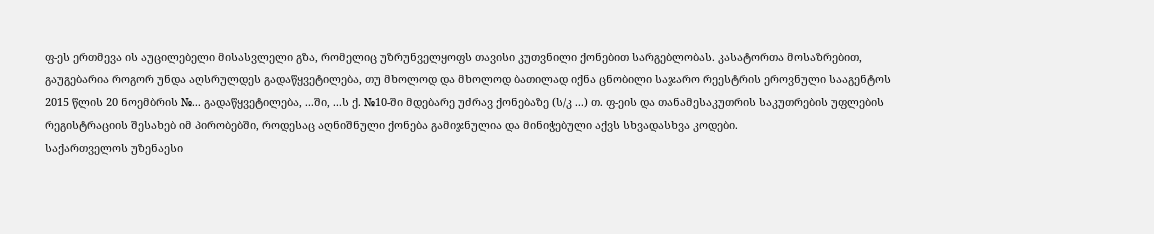ფ-ეს ერთმევა ის აუცილებელი მისასვლელი გზა, რომელიც უზრუნველყოფს თავისი კუთვნილი ქონებით სარგებლობას. კასატორთა მოსაზრებით, გაუგებარია როგორ უნდა აღსრულდეს გადაწყვეტილება, თუ მხოლოდ და მხოლოდ ბათილად იქნა ცნობილი საჯარო რეესტრის ეროვნული სააგენტოს 2015 წლის 20 ნოემბრის №... გადაწყვეტილება, ...ში, ...ს ქ. №10-ში მდებარე უძრავ ქონებაზე (ს/კ ...) თ. ფ-ეის და თანამესაკუთრის საკუთრების უფლების რეგისტრაციის შესახებ იმ პირობებში, როდესაც აღნიშნული ქონება გამიჯნულია და მინიჭებული აქვს სხვადასხვა კოდები.
საქართველოს უზენაესი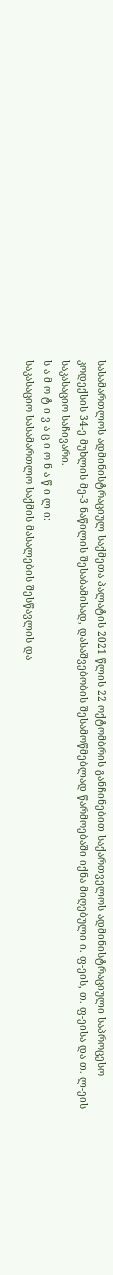სასამართლოს ადმინისტრაციულ საქმეთა პალატის 2021 წლის 22 ოქტომბრის განჩინებით საქართველოს ადმინისტრაციული საპროცესო კოდექსის 34-ე მუხლის მე-3 ნაწილის შესაბამისად, დასაშვებობის შესამოწმებლად წარმოებაში იქნა მიღებული ი. ფ-ეის, თ. ფ-ეისა და თ. ლ-ეის საკასაციო საჩივარი.
ს ა მ ო ტ ი ვ ა ც ი ო ნ ა წ ი ლ ი:
საკასაციო სასამართლო საქმის მასალების შესწავლის და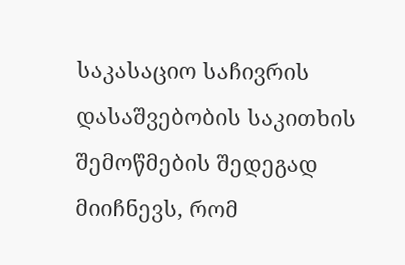საკასაციო საჩივრის დასაშვებობის საკითხის შემოწმების შედეგად მიიჩნევს, რომ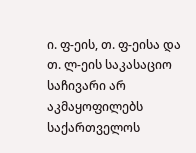ი. ფ-ეის, თ. ფ-ეისა და თ. ლ-ეის საკასაციო საჩივარი არ აკმაყოფილებს საქართველოს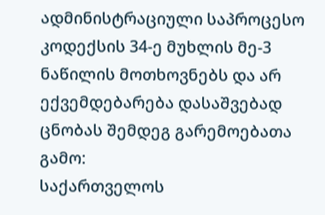ადმინისტრაციული საპროცესო კოდექსის 34-ე მუხლის მე-3 ნაწილის მოთხოვნებს და არ ექვემდებარება დასაშვებად ცნობას შემდეგ გარემოებათა გამო:
საქართველოს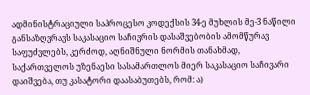ადმინისტრაციული საპროცესო კოდექსის 34-ე მუხლის მე-3 ნაწილი განსაზღვრავს საკასაციო საჩივრის დასაშვებობის ამომწურავ საფუძვლებს, კერძოდ, აღნიშნული ნორმის თანახმად, საქართველოს უზენაესი სასამართლოს მიერ საკასაციო საჩივარი დაიშვება, თუ კასატორი დაასაბუთებს, რომ: ა)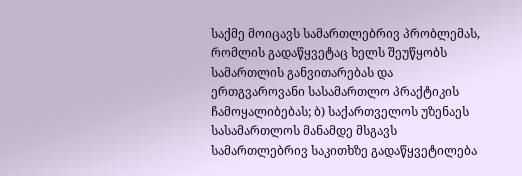საქმე მოიცავს სამართლებრივ პრობლემას, რომლის გადაწყვეტაც ხელს შეუწყობს სამართლის განვითარებას და ერთგვაროვანი სასამართლო პრაქტიკის ჩამოყალიბებას; ბ) საქართველოს უზენაეს სასამართლოს მანამდე მსგავს სამართლებრივ საკითხზე გადაწყვეტილება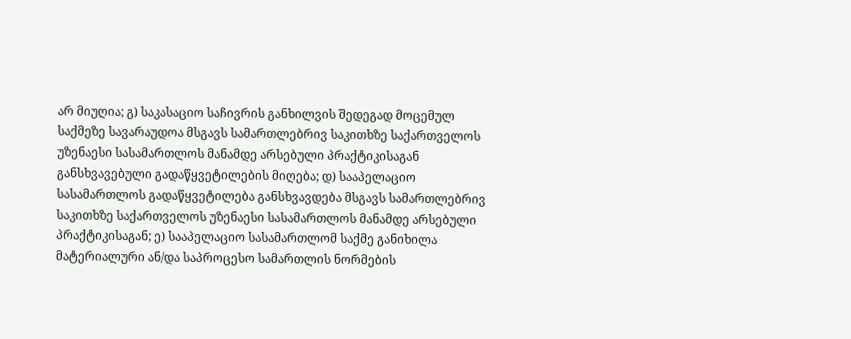არ მიუღია; გ) საკასაციო საჩივრის განხილვის შედეგად მოცემულ საქმეზე სავარაუდოა მსგავს სამართლებრივ საკითხზე საქართველოს უზენაესი სასამართლოს მანამდე არსებული პრაქტიკისაგან განსხვავებული გადაწყვეტილების მიღება; დ) სააპელაციო სასამართლოს გადაწყვეტილება განსხვავდება მსგავს სამართლებრივ საკითხზე საქართველოს უზენაესი სასამართლოს მანამდე არსებული პრაქტიკისაგან; ე) სააპელაციო სასამართლომ საქმე განიხილა მატერიალური ან/და საპროცესო სამართლის ნორმების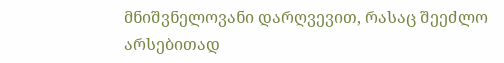მნიშვნელოვანი დარღვევით, რასაც შეეძლო არსებითად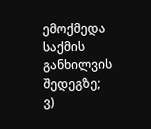ემოქმედა საქმის განხილვის შედეგზე; ვ)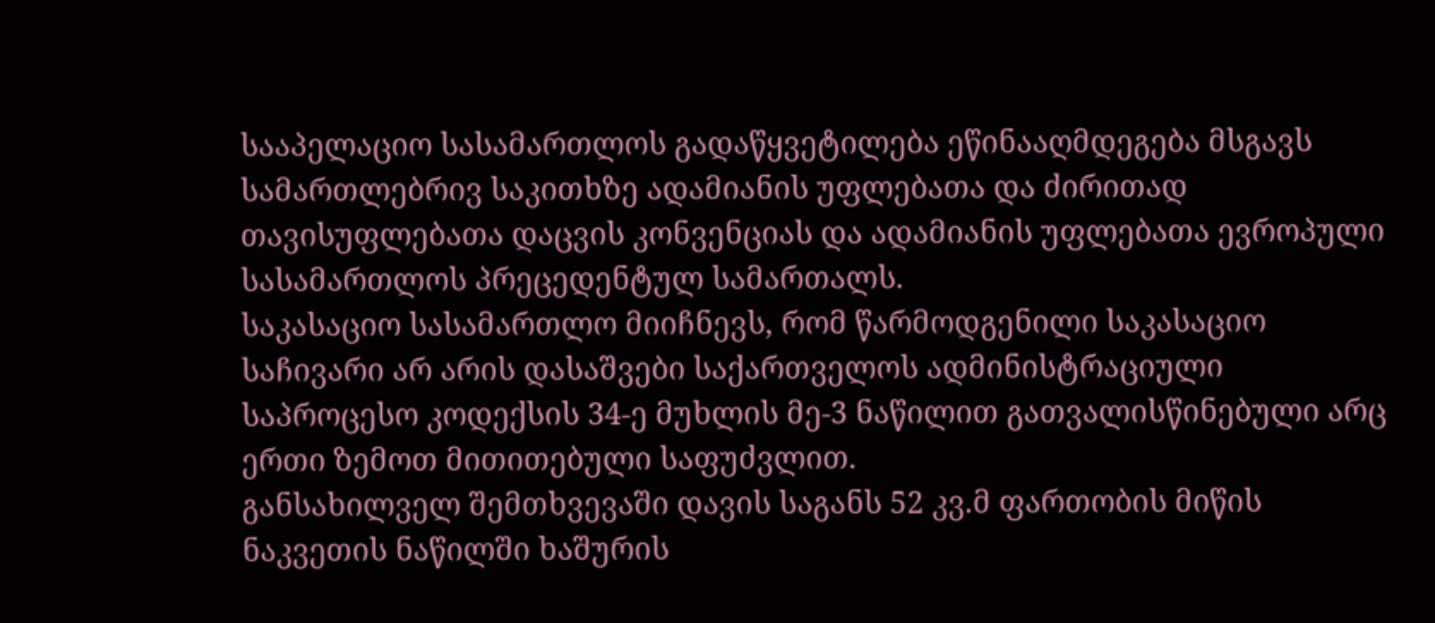სააპელაციო სასამართლოს გადაწყვეტილება ეწინააღმდეგება მსგავს სამართლებრივ საკითხზე ადამიანის უფლებათა და ძირითად თავისუფლებათა დაცვის კონვენციას და ადამიანის უფლებათა ევროპული სასამართლოს პრეცედენტულ სამართალს.
საკასაციო სასამართლო მიიჩნევს, რომ წარმოდგენილი საკასაციო საჩივარი არ არის დასაშვები საქართველოს ადმინისტრაციული საპროცესო კოდექსის 34-ე მუხლის მე-3 ნაწილით გათვალისწინებული არც ერთი ზემოთ მითითებული საფუძვლით.
განსახილველ შემთხვევაში დავის საგანს 52 კვ.მ ფართობის მიწის ნაკვეთის ნაწილში ხაშურის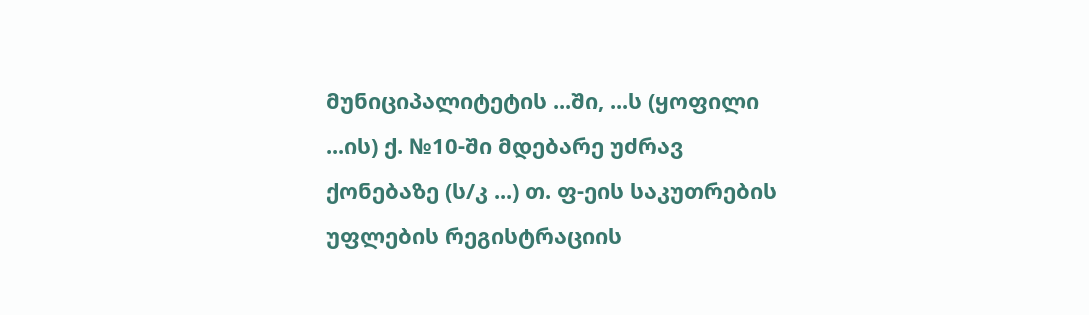მუნიციპალიტეტის ...ში, ...ს (ყოფილი ...ის) ქ. №10-ში მდებარე უძრავ ქონებაზე (ს/კ ...) თ. ფ-ეის საკუთრების უფლების რეგისტრაციის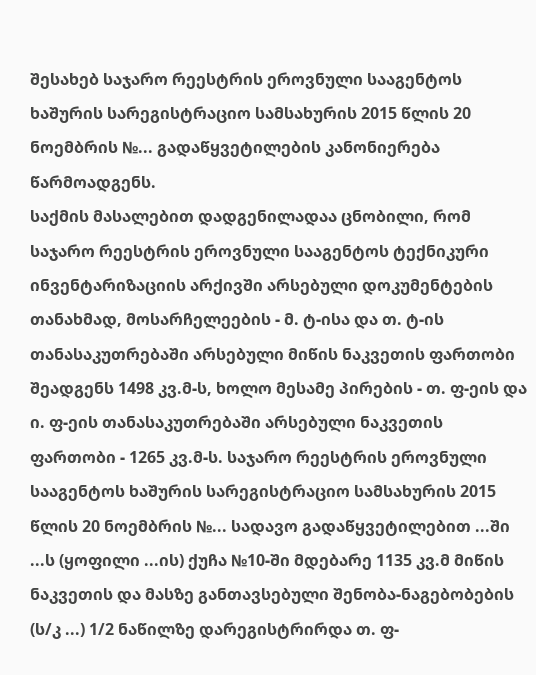შესახებ საჯარო რეესტრის ეროვნული სააგენტოს ხაშურის სარეგისტრაციო სამსახურის 2015 წლის 20 ნოემბრის №... გადაწყვეტილების კანონიერება წარმოადგენს.
საქმის მასალებით დადგენილადაა ცნობილი, რომ საჯარო რეესტრის ეროვნული სააგენტოს ტექნიკური ინვენტარიზაციის არქივში არსებული დოკუმენტების თანახმად, მოსარჩელეების - მ. ტ-ისა და თ. ტ-ის თანასაკუთრებაში არსებული მიწის ნაკვეთის ფართობი შეადგენს 1498 კვ.მ-ს, ხოლო მესამე პირების - თ. ფ-ეის და ი. ფ-ეის თანასაკუთრებაში არსებული ნაკვეთის ფართობი - 1265 კვ.მ-ს. საჯარო რეესტრის ეროვნული სააგენტოს ხაშურის სარეგისტრაციო სამსახურის 2015 წლის 20 ნოემბრის №... სადავო გადაწყვეტილებით ...ში ...ს (ყოფილი ...ის) ქუჩა №10-ში მდებარე 1135 კვ.მ მიწის ნაკვეთის და მასზე განთავსებული შენობა-ნაგებობების (ს/კ ...) 1/2 ნაწილზე დარეგისტრირდა თ. ფ-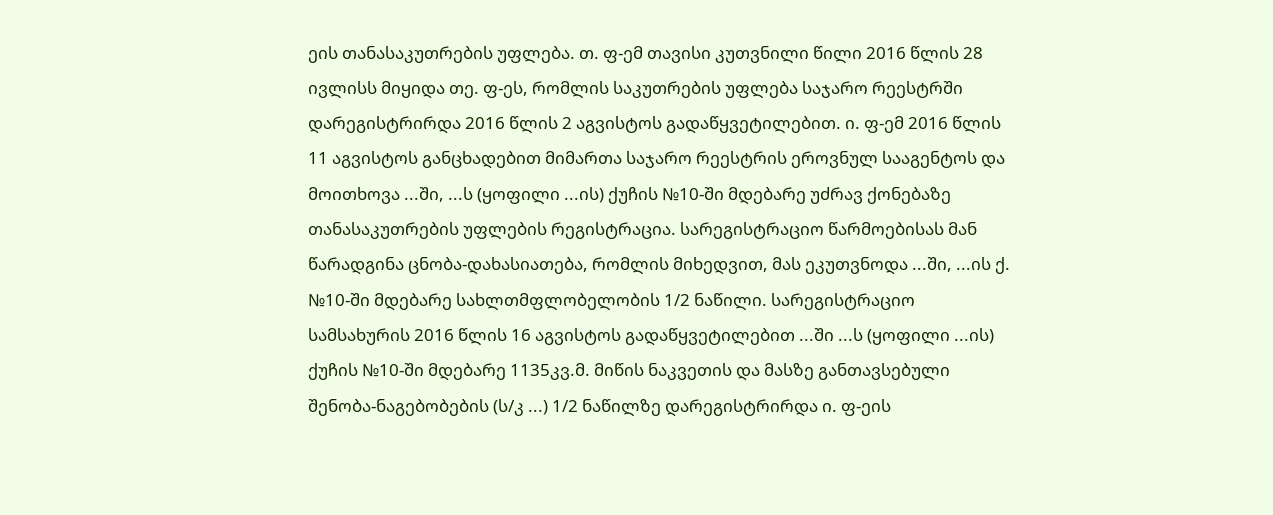ეის თანასაკუთრების უფლება. თ. ფ-ემ თავისი კუთვნილი წილი 2016 წლის 28 ივლისს მიყიდა თე. ფ-ეს, რომლის საკუთრების უფლება საჯარო რეესტრში დარეგისტრირდა 2016 წლის 2 აგვისტოს გადაწყვეტილებით. ი. ფ-ემ 2016 წლის 11 აგვისტოს განცხადებით მიმართა საჯარო რეესტრის ეროვნულ სააგენტოს და მოითხოვა ...ში, ...ს (ყოფილი ...ის) ქუჩის №10-ში მდებარე უძრავ ქონებაზე თანასაკუთრების უფლების რეგისტრაცია. სარეგისტრაციო წარმოებისას მან წარადგინა ცნობა-დახასიათება, რომლის მიხედვით, მას ეკუთვნოდა ...ში, ...ის ქ. №10-ში მდებარე სახლთმფლობელობის 1/2 ნაწილი. სარეგისტრაციო სამსახურის 2016 წლის 16 აგვისტოს გადაწყვეტილებით ...ში ...ს (ყოფილი ...ის) ქუჩის №10-ში მდებარე 1135კვ.მ. მიწის ნაკვეთის და მასზე განთავსებული შენობა-ნაგებობების (ს/კ ...) 1/2 ნაწილზე დარეგისტრირდა ი. ფ-ეის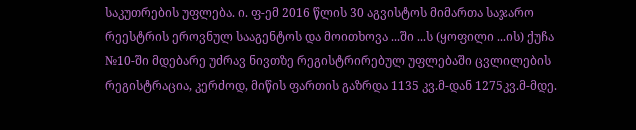საკუთრების უფლება. ი. ფ-ემ 2016 წლის 30 აგვისტოს მიმართა საჯარო რეესტრის ეროვნულ სააგენტოს და მოითხოვა ...ში ...ს (ყოფილი ...ის) ქუჩა №10-ში მდებარე უძრავ ნივთზე რეგისტრირებულ უფლებაში ცვლილების რეგისტრაცია, კერძოდ, მიწის ფართის გაზრდა 1135 კვ.მ-დან 1275კვ.მ-მდე.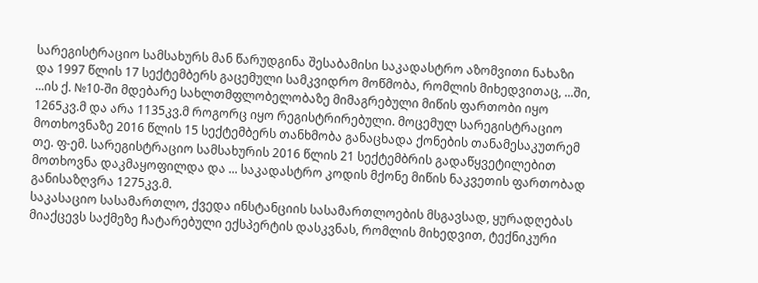სარეგისტრაციო სამსახურს მან წარუდგინა შესაბამისი საკადასტრო აზომვითი ნახაზი და 1997 წლის 17 სექტემბერს გაცემული სამკვიდრო მოწმობა, რომლის მიხედვითაც, ...ში, ...ის ქ. №10-ში მდებარე სახლთმფლობელობაზე მიმაგრებული მიწის ფართობი იყო 1265კვ.მ და არა 1135კვ.მ როგორც იყო რეგისტრირებული. მოცემულ სარეგისტრაციო მოთხოვნაზე 2016 წლის 15 სექტემბერს თანხმობა განაცხადა ქონების თანამესაკუთრემ თე. ფ-ემ. სარეგისტრაციო სამსახურის 2016 წლის 21 სექტემბრის გადაწყვეტილებით მოთხოვნა დაკმაყოფილდა და ... საკადასტრო კოდის მქონე მიწის ნაკვეთის ფართობად განისაზღვრა 1275კვ.მ.
საკასაციო სასამართლო, ქვედა ინსტანციის სასამართლოების მსგავსად, ყურადღებას მიაქცევს საქმეზე ჩატარებული ექსპერტის დასკვნას, რომლის მიხედვით, ტექნიკური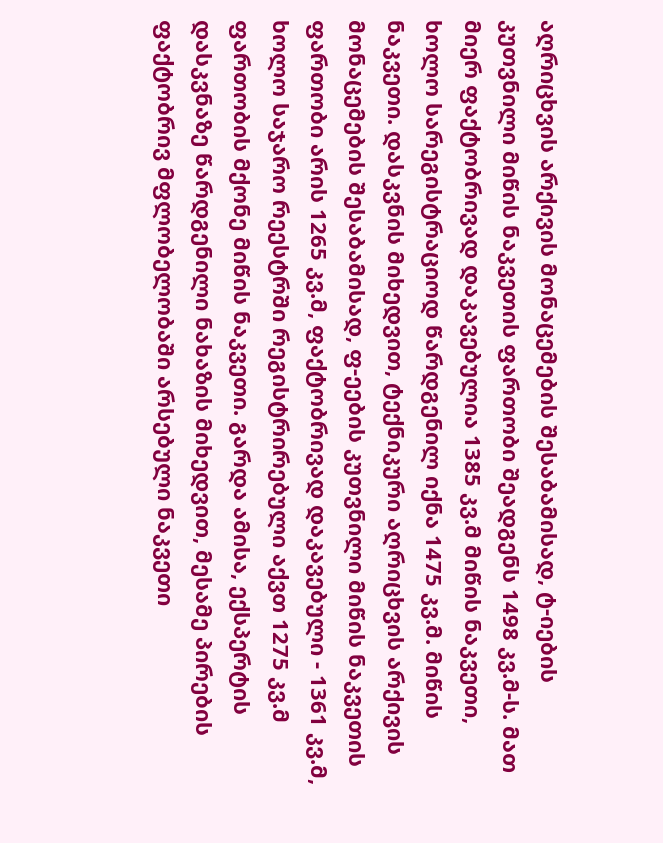აღრიცხვის არქივის მონაცემების შესაბამისად, ტ-იების კუთვნილი მიწის ნაკვეთის ფართობი შეადგენს 1498 კვ.მ-ს. მათ მიერ ფაქტობრივად დაკავებულია 1385 კვ.მ მიწის ნაკვეთი, ხოლო სარეგისტრაციოდ წარდგენილ იქნა 1475 კვ.მ. მიწის ნაკვეთი. დასკვნის მიხედვით, ტექნიკური აღრიცხვის არქივის მონაცემების შესაბამისად, ფ-ეების კუთვნილი მიწის ნაკვეთის ფართობი არის 1265 კვ.მ, ფაქტობრივად დაკავებული - 1361 კვ.მ, ხოლო საჯარო რეესტრში რეგისტრირებული აქვთ 1275 კვ.მ ფართობის მქონე მიწის ნაკვეთი. გარდა ამისა, ექსპერტის დასკვნაზე წარდგენილი ნახაზის მიხედვით, მესამე პირების ფაქტობრივ მფლობელობაში არსებული ნაკვეთი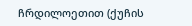ჩრდილოეთით (ქუჩის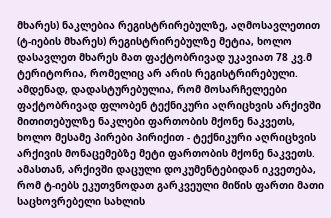მხარეს) ნაკლებია რეგისტრირებულზე, აღმოსავლეთით (ტ-იების მხარეს) რეგისტრირებულზე მეტია, ხოლო დასავლეთ მხარეს მათ ფაქტობრივად უკავიათ 78 კვ.მ ტერიტორია, რომელიც არ არის რეგისტრირებული. ამდენად, დადასტურებულია, რომ მოსარჩელეები ფაქტობრივად ფლობენ ტექნიკური აღრიცხვის არქივში მითითებულზე ნაკლები ფართობის მქონე ნაკვეთს, ხოლო მესამე პირები პირიქით - ტექნიკური აღრიცხვის არქივის მონაცემებზე მეტი ფართობის მქონე ნაკვეთს. ამასთან, არქივში დაცული დოკუმენტებიდან იკვეთება, რომ ტ-იებს ეკუთვნოდათ გარკვეული მიწის ფართი მათი საცხოვრებელი სახლის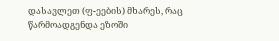დასავლეთ (ფ-ეების) მხარეს, რაც წარმოადგენდა ეზოში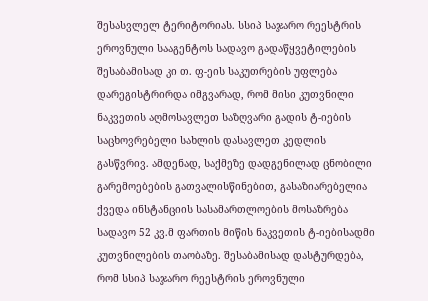შესასვლელ ტერიტორიას. სსიპ საჯარო რეესტრის ეროვნული სააგენტოს სადავო გადაწყვეტილების შესაბამისად კი თ. ფ-ეის საკუთრების უფლება დარეგისტრირდა იმგვარად, რომ მისი კუთვნილი ნაკვეთის აღმოსავლეთ საზღვარი გადის ტ-იების საცხოვრებელი სახლის დასავლეთ კედლის გასწვრივ. ამდენად, საქმეზე დადგენილად ცნობილი გარემოებების გათვალისწინებით, გასაზიარებელია ქვედა ინსტანციის სასამართლოების მოსაზრება სადავო 52 კვ.მ ფართის მიწის ნაკვეთის ტ-იებისადმი კუთვნილების თაობაზე. შესაბამისად დასტურდება, რომ სსიპ საჯარო რეესტრის ეროვნული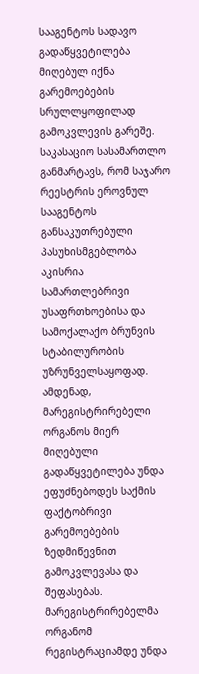სააგენტოს სადავო გადაწყვეტილება მიღებულ იქნა გარემოებების სრულლყოფილად გამოკვლევის გარეშე.
საკასაციო სასამართლო განმარტავს, რომ საჯარო რეესტრის ეროვნულ სააგენტოს განსაკუთრებული პასუხისმგებლობა აკისრია სამართლებრივი უსაფრთხოებისა და სამოქალაქო ბრუნვის სტაბილურობის უზრუნველსაყოფად. ამდენად, მარეგისტრირებელი ორგანოს მიერ მიღებული გადაწყვეტილება უნდა ეფუძნებოდეს საქმის ფაქტობრივი გარემოებების ზედმიწევნით გამოკვლევასა და შეფასებას. მარეგისტრირებელმა ორგანომ რეგისტრაციამდე უნდა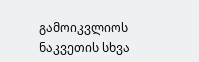გამოიკვლიოს ნაკვეთის სხვა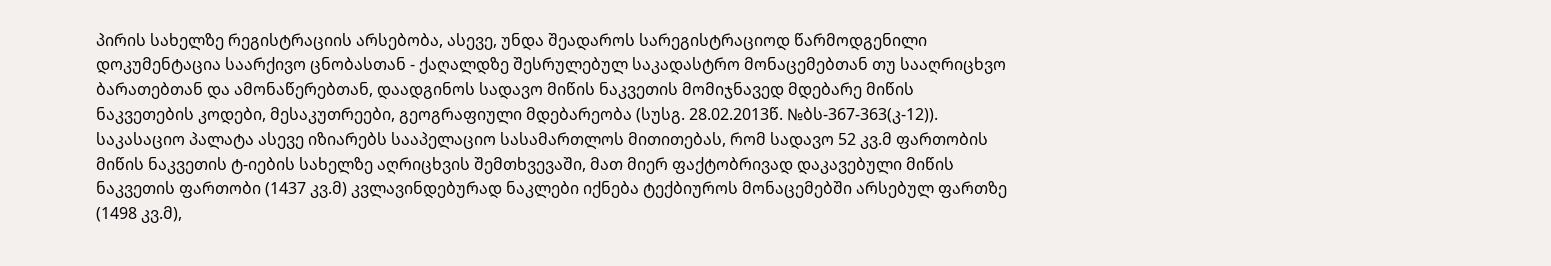პირის სახელზე რეგისტრაციის არსებობა, ასევე, უნდა შეადაროს სარეგისტრაციოდ წარმოდგენილი დოკუმენტაცია საარქივო ცნობასთან - ქაღალდზე შესრულებულ საკადასტრო მონაცემებთან თუ სააღრიცხვო ბარათებთან და ამონაწერებთან, დაადგინოს სადავო მიწის ნაკვეთის მომიჯნავედ მდებარე მიწის ნაკვეთების კოდები, მესაკუთრეები, გეოგრაფიული მდებარეობა (სუსგ. 28.02.2013წ. №ბს-367-363(კ-12)).
საკასაციო პალატა ასევე იზიარებს სააპელაციო სასამართლოს მითითებას, რომ სადავო 52 კვ.მ ფართობის მიწის ნაკვეთის ტ-იების სახელზე აღრიცხვის შემთხვევაში, მათ მიერ ფაქტობრივად დაკავებული მიწის ნაკვეთის ფართობი (1437 კვ.მ) კვლავინდებურად ნაკლები იქნება ტექბიუროს მონაცემებში არსებულ ფართზე (1498 კვ.მ),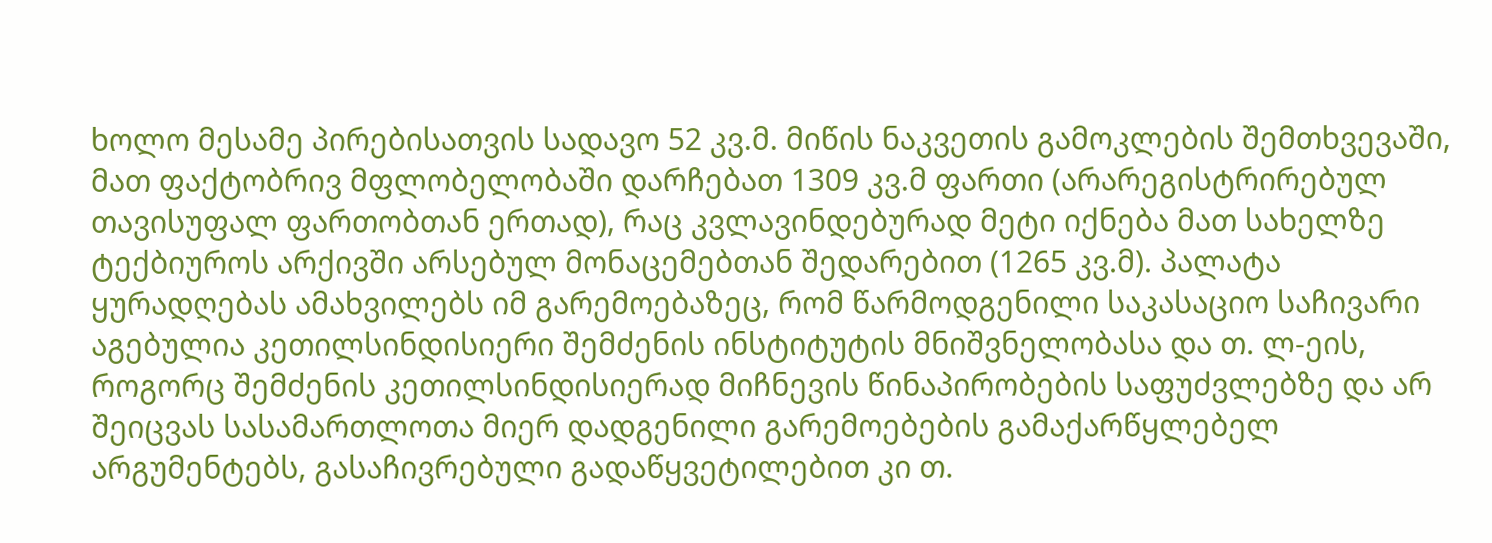ხოლო მესამე პირებისათვის სადავო 52 კვ.მ. მიწის ნაკვეთის გამოკლების შემთხვევაში, მათ ფაქტობრივ მფლობელობაში დარჩებათ 1309 კვ.მ ფართი (არარეგისტრირებულ თავისუფალ ფართობთან ერთად), რაც კვლავინდებურად მეტი იქნება მათ სახელზე ტექბიუროს არქივში არსებულ მონაცემებთან შედარებით (1265 კვ.მ). პალატა ყურადღებას ამახვილებს იმ გარემოებაზეც, რომ წარმოდგენილი საკასაციო საჩივარი აგებულია კეთილსინდისიერი შემძენის ინსტიტუტის მნიშვნელობასა და თ. ლ-ეის, როგორც შემძენის კეთილსინდისიერად მიჩნევის წინაპირობების საფუძვლებზე და არ შეიცვას სასამართლოთა მიერ დადგენილი გარემოებების გამაქარწყლებელ არგუმენტებს, გასაჩივრებული გადაწყვეტილებით კი თ.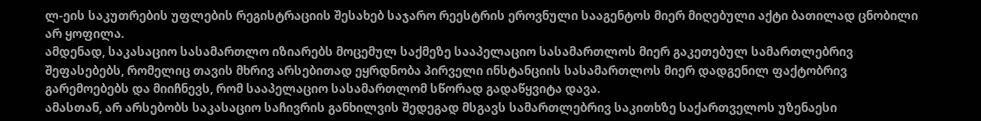ლ-ეის საკუთრების უფლების რეგისტრაციის შესახებ საჯარო რეესტრის ეროვნული სააგენტოს მიერ მიღებული აქტი ბათილად ცნობილი არ ყოფილა.
ამდენად, საკასაციო სასამართლო იზიარებს მოცემულ საქმეზე სააპელაციო სასამართლოს მიერ გაკეთებულ სამართლებრივ შეფასებებს, რომელიც თავის მხრივ არსებითად ეყრდნობა პირველი ინსტანციის სასამართლოს მიერ დადგენილ ფაქტობრივ გარემოებებს და მიიჩნევს, რომ სააპელაციო სასამართლომ სწორად გადაწყვიტა დავა.
ამასთან, არ არსებობს საკასაციო საჩივრის განხილვის შედეგად მსგავს სამართლებრივ საკითხზე საქართველოს უზენაესი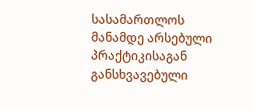სასამართლოს მანამდე არსებული პრაქტიკისაგან განსხვავებული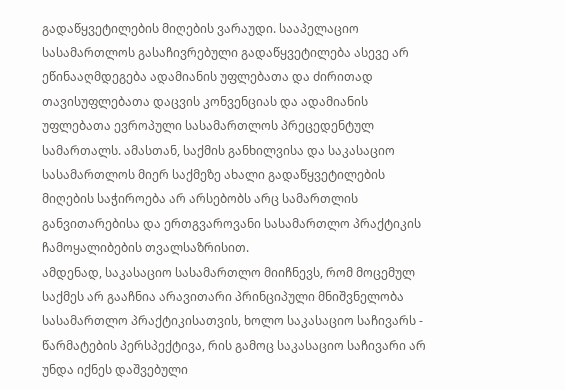გადაწყვეტილების მიღების ვარაუდი. სააპელაციო სასამართლოს გასაჩივრებული გადაწყვეტილება ასევე არ ეწინააღმდეგება ადამიანის უფლებათა და ძირითად თავისუფლებათა დაცვის კონვენციას და ადამიანის უფლებათა ევროპული სასამართლოს პრეცედენტულ სამართალს. ამასთან, საქმის განხილვისა და საკასაციო სასამართლოს მიერ საქმეზე ახალი გადაწყვეტილების მიღების საჭიროება არ არსებობს არც სამართლის განვითარებისა და ერთგვაროვანი სასამართლო პრაქტიკის ჩამოყალიბების თვალსაზრისით.
ამდენად, საკასაციო სასამართლო მიიჩნევს, რომ მოცემულ საქმეს არ გააჩნია არავითარი პრინციპული მნიშვნელობა სასამართლო პრაქტიკისათვის, ხოლო საკასაციო საჩივარს - წარმატების პერსპექტივა, რის გამოც საკასაციო საჩივარი არ უნდა იქნეს დაშვებული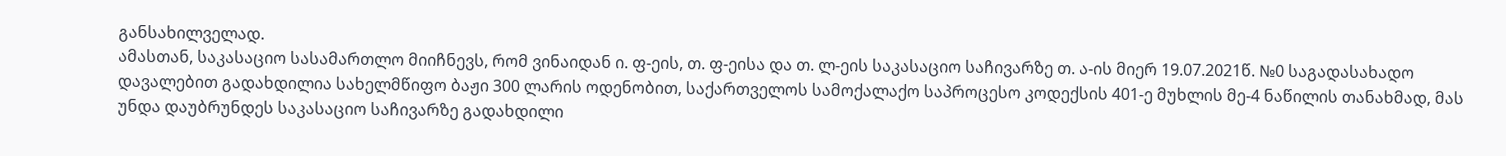განსახილველად.
ამასთან, საკასაციო სასამართლო მიიჩნევს, რომ ვინაიდან ი. ფ-ეის, თ. ფ-ეისა და თ. ლ-ეის საკასაციო საჩივარზე თ. ა-ის მიერ 19.07.2021წ. №0 საგადასახადო დავალებით გადახდილია სახელმწიფო ბაჟი 300 ლარის ოდენობით, საქართველოს სამოქალაქო საპროცესო კოდექსის 401-ე მუხლის მე-4 ნაწილის თანახმად, მას უნდა დაუბრუნდეს საკასაციო საჩივარზე გადახდილი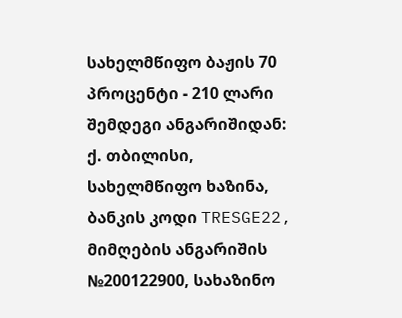სახელმწიფო ბაჟის 70 პროცენტი - 210 ლარი შემდეგი ანგარიშიდან: ქ. თბილისი, სახელმწიფო ხაზინა, ბანკის კოდი TRESGE22, მიმღების ანგარიშის №200122900, სახაზინო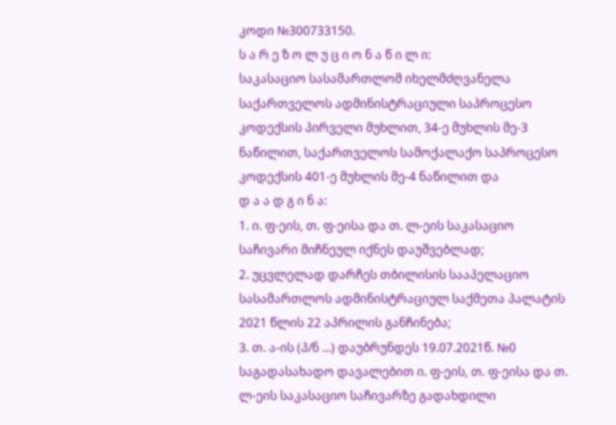კოდი №300733150.
ს ა რ ე ზ ო ლ უ ც ი ო ნ ა წ ი ლ ი:
საკასაციო სასამართლომ იხელმძღვანელა საქართველოს ადმინისტრაციული საპროცესო კოდექსის პირველი მუხლით, 34-ე მუხლის მე-3 ნაწილით, საქართველოს სამოქალაქო საპროცესო კოდექსის 401-ე მუხლის მე-4 ნაწილით და
დ ა ა დ გ ი ნ ა:
1. ი. ფ-ეის, თ. ფ-ეისა და თ. ლ-ეის საკასაციო საჩივარი მიჩნეულ იქნეს დაუშვებლად;
2. უცვლელად დარჩეს თბილისის სააპელაციო სასამართლოს ადმინისტრაციულ საქმეთა პალატის 2021 წლის 22 აპრილის განჩინება;
3. თ. ა-ის (პ/ნ ...) დაუბრუნდეს 19.07.2021წ. №0 საგადასახადო დავალებით ი. ფ-ეის, თ. ფ-ეისა და თ. ლ-ეის საკასაციო საჩივარზე გადახდილი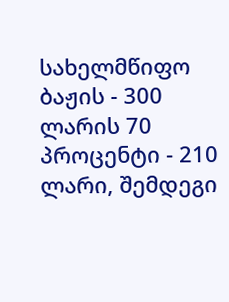სახელმწიფო ბაჟის - 300 ლარის 70 პროცენტი - 210 ლარი, შემდეგი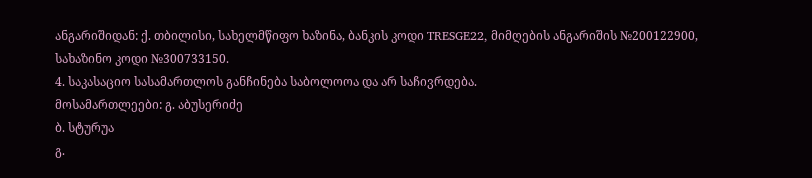ანგარიშიდან: ქ. თბილისი, სახელმწიფო ხაზინა, ბანკის კოდი TRESGE22, მიმღების ანგარიშის №200122900, სახაზინო კოდი №300733150.
4. საკასაციო სასამართლოს განჩინება საბოლოოა და არ საჩივრდება.
მოსამართლეები: გ. აბუსერიძე
ბ. სტურუა
გ.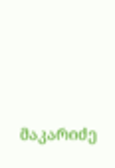მაკარიძე